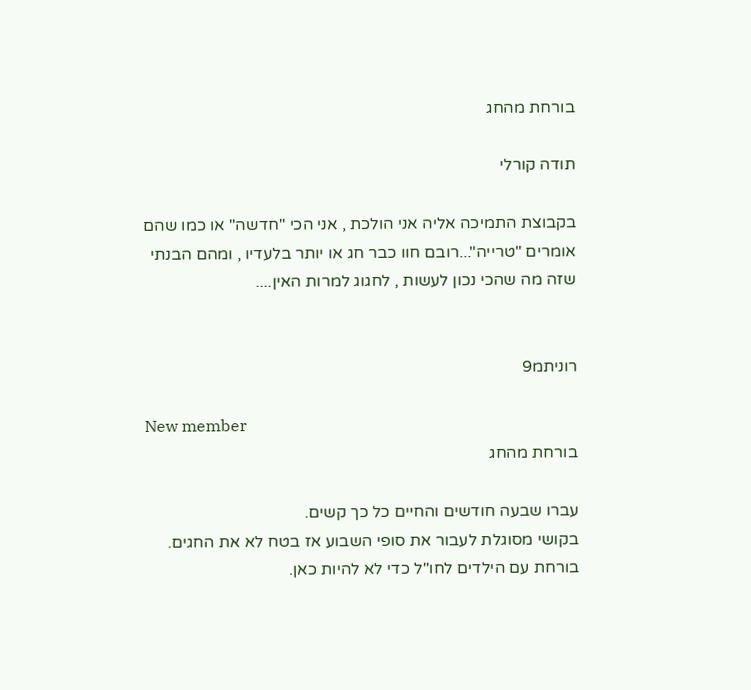בורחת מהחג

תודה קורלי

בקבוצת התמיכה אליה אני הולכת , אני הכי "חדשה" או כמו שהם אומרים "טרייה"...רובם חוו כבר חג או יותר בלעדיו , ומהם הבנתי
שזה מה שהכי נכון לעשות , לחגוג למרות האין....


רוניתמ9

New member
בורחת מהחג

עברו שבעה חודשים והחיים כל כך קשים.
בקושי מסוגלת לעבור את סופי השבוע אז בטח לא את החגים.
בורחת עם הילדים לחו"ל כדי לא להיות כאן.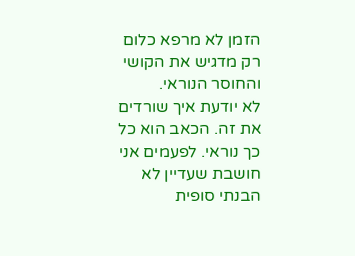הזמן לא מרפא כלום רק מדגיש את הקושי והחוסר הנוראי.
לא יודעת איך שורדים את זה. הכאב הוא כל כך נוראי. לפעמים אני חושבת שעדיין לא הבנתי סופית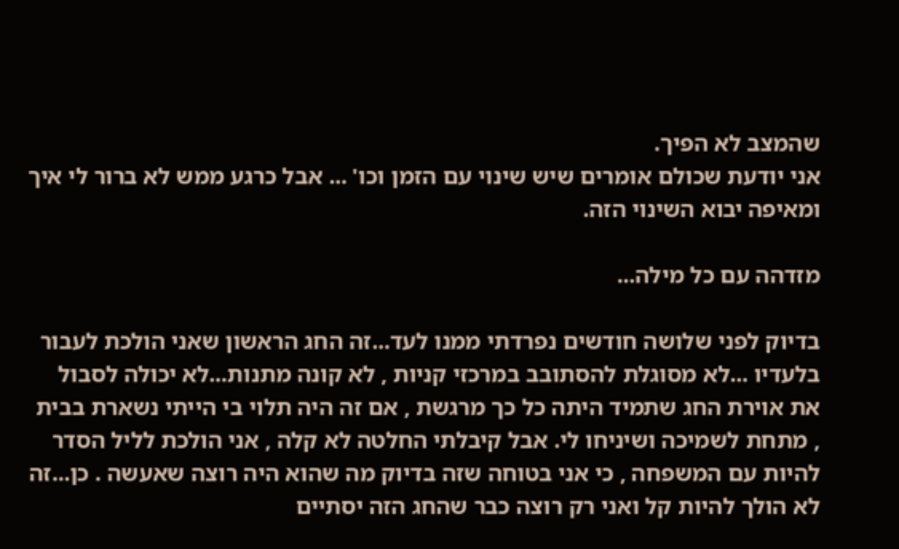שהמצב לא הפיך.
אני יודעת שכולם אומרים שיש שינוי עם הזמן וכו' ... אבל כרגע ממש לא ברור לי איך ומאיפה יבוא השינוי הזה.

מזדהה עם כל מילה...

בדיוק לפני שלושה חודשים נפרדתי ממנו לעד...זה החג הראשון שאני הולכת לעבור בלעדיו ...לא מסוגלת להסתובב במרכזי קניות , לא קונה מתנות...לא יכולה לסבול את אוירת החג שתמיד היתה כל כך מרגשת , אם זה היה תלוי בי הייתי נשארת בבית , מתחת לשמיכה ושיניחו לי. אבל קיבלתי החלטה לא קלה , אני הולכת לליל הסדר להיות עם המשפחה , כי אני בטוחה שזה בדיוק מה שהוא היה רוצה שאעשה . כן...זה לא הולך להיות קל ואני רק רוצה כבר שהחג הזה יסתיים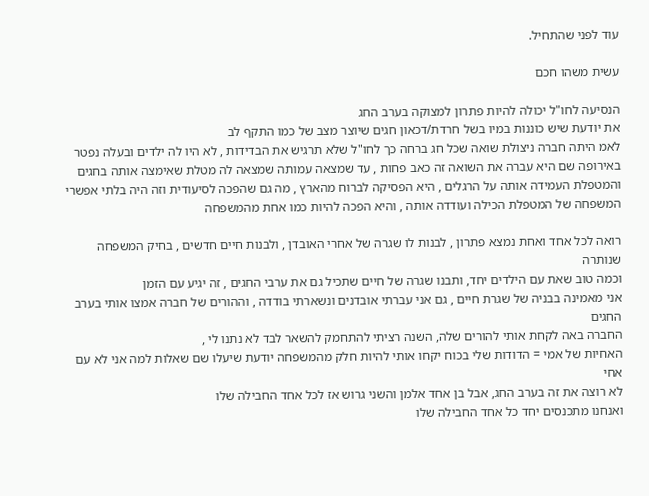עוד לפני שהתחיל.

עשית משהו חכם

הנסיעה לחו"ל יכולה להיות פתרון למצוקה בערב החג
את יודעת שיש כוננות במיו בשל חרדת/דכאון חגים שיוצר מצב של כמו התקף לב
לאמ היתה חברה ניצולת שואה שכל חג ברחה כך לחו"ל שלא תרגיש את הבדידות , לא היו לה ילדים ובעלה נפטר
באירופה שם היא עברה את השואה זה כאב פחות , עד שמצאה עמותה שמצאה לה מטלת שאימצה אותה בחגים
והמטפלת העמידה אותה על הרגלים , היא הפסיקה לברוח מהארץ , מה גם שהפכה לסיעודית וזה היה בלתי אפשרי
המשפחה של המטפלת הכילה ועודדה אותה , והיא הפכה להיות כמו אחת מהמשפחה

רואה לכל אחד ואחת נמצא פתרון , לבנות לו שגרה של אחרי האובדן , ולבנות חיים חדשים , בחיק המשפחה שנותרה
וכמה טוב שאת עם הילדים יחד, ותבנו שגרה של חיים שתכיל גם את ערבי החגים , זה יגיע עם הזמן
אני מאמינה בבניה של שגרת חיים , גם אני עברתי אובדנים ונשארתי בודדה , וההורים של חברה אמצו אותי בערב החגים
החברה באה לקחת אותי להורים שלה, השנה רציתי להתחמק להשאר לבד לא נתנו לי ,
האחיות של אמי = הדודות שלי בכוח יקחו אותי להיות חלק מהמשפחה יודעת שיעלו שם שאלות למה אני לא עם אחי
לא רוצה את זה בערב החג, אבל בן אחד אלמן והשני גרוש אז לכל אחד החבילה שלו
ואנחנו מתכנסים יחד כל אחד החבילה שלו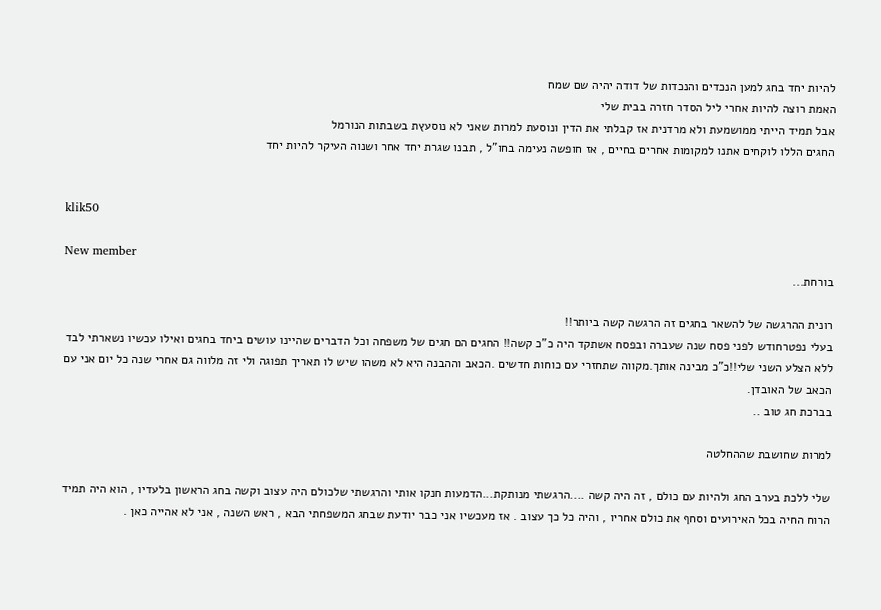להיות יחד בחג למען הנכדים והנכדות של דודה יהיה שם שמח
האמת רוצה להיות אחרי ליל הסדר חזרה בבית שלי
אבל תמיד הייתי ממושמעת ולא מרדנית אז קבלתי את הדין ונוסעת למרות שאני לא נוסעץת בשבתות הנורמל
החגים הללו לוקחים אתנו למקומות אחרים בחיים , אז חופשה נעימה בחו"ל , תבנו שגרת יחד אחר ושנוה העיקר להיות יחד


klik50

New member
בורחת...

רונית ההרגשה של להשאר בחגים זה הרגשה קשה ביותר!!
בעלי נפטרחודש לפני פסח שנה שעברה ובפסח אשתקד היה כ"כ קשה!! החגים הם חגים של משפחה וכל הדברים שהיינו עושים ביחד בחגים ואילו עכשיו נשארתי לבד ללא הצלע השני שלי!!כ"כ מבינה אותך.מקווה שתחזרי עם כוחות חדשים .הכאב וההבנה היא לא משהו שיש לו תאריך תפוגה ולי זה מלווה גם אחרי שנה כל יום אני עם הכאב של האובדן.
בברכת חג טוב ..

למרות שחושבת שההחלטה

שלי ללכת בערב החג ולהיות עם כולם , זה היה קשה ....הרגשתי מנותקת...הדמעות חנקו אותי והרגשתי שלכולם היה עצוב וקשה בחג הראשון בלעדיו , הוא היה תמיד הרוח החיה בכל האירועים וסחף את כולם אחריו , והיה כל כך עצוב . אז מעכשיו אני כבר יודעת שבחג המשפחתי הבא , ראש השנה , אני לא אהייה כאן .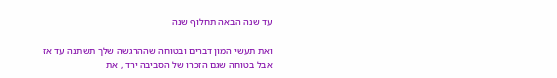עד שנה הבאה תחלוף שנה

ואת תעשי המון דברים ובטוחה שההרגשה שלך תשתנה עד אז
אבל בטוחה שגם הזכרו של הסביבה ירד , את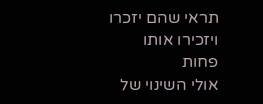תראי שהם יזכרו ויזכירו אותו פחות
אולי השינוי של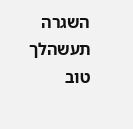השגרה תעשהלך טוב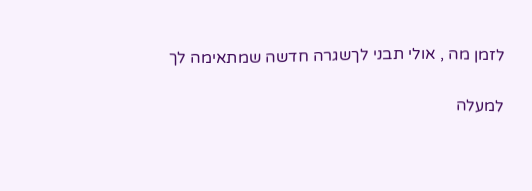לזמן מה , אולי תבני לךשגרה חדשה שמתאימה לך

למעלה